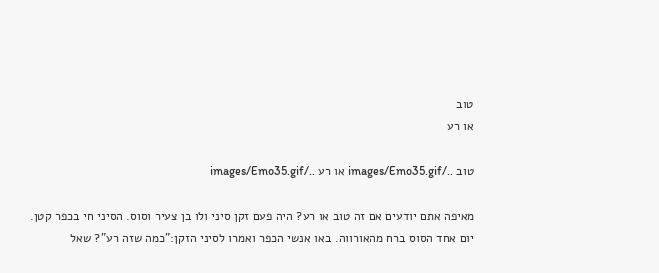טוב
או רע

טוב ../images/Emo35.gif או רע ../images/Emo35.gif

מאיפה אתם יודעים אם זה טוב או רע? היה פעם זקן סיני ולו בן צעיר וסוס. הסיני חי בכפר קטן. יום אחד הסוס ברח מהאורווה. באו אנשי הכפר ואמרו לסיני הזקן:"כמה שזה רע"? שאל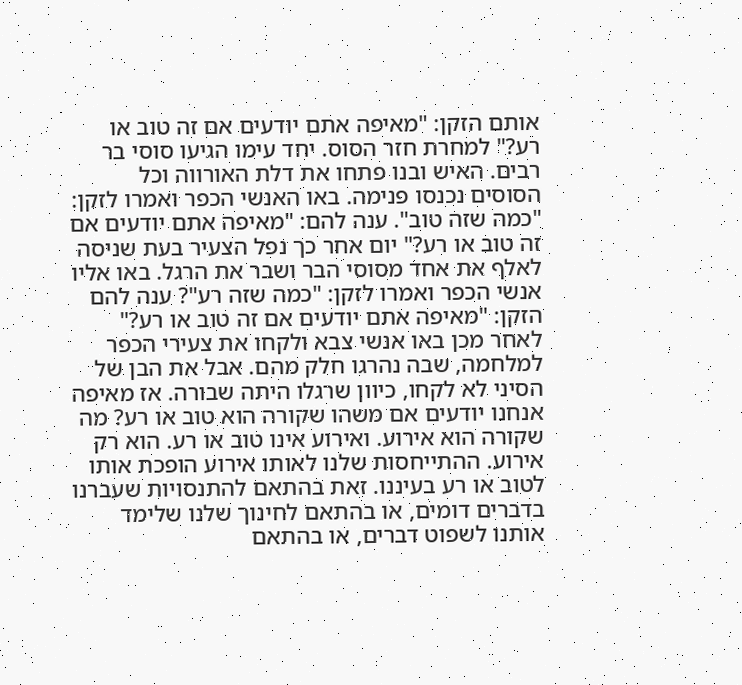אותם הזקן: "מאיפה אתם יודעים אם זה טוב או רע?" למחרת חזר הסוס. יחד עימו הגיעו סוסי בר רבים. האיש ובנו פתחו את דלת האורווה וכל הסוסים נכנסו פנימה. באו האנשי הכפר ואמרו לזקן: "כמה שזה טוב". ענה להם: "מאיפה אתם יודעים אם זה טוב או רע?" יום אחר כך נפל הצעיר בעת שניסה לאלף את אחד מסוסי הבר ושבר את הרגל. באו אליו אנשי הכפר ואמרו לזקן: "כמה שזה רע"? ענה להם הזקן: "מאיפה אתם יודעים אם זה טוב או רע?" לאחר מכן באו אנשי צבא ולקחו את צעירי הכפר למלחמה, שבה נהרגו חלק מהם. אבל את הבן של הסיני לא לקחו, כיוון שרגלו היתה שבורה. אז מאיפה אנחנו יודעים אם משהו שקורה הוא טוב או רע? מה שקורה הוא אירוע. ואירוע אינו טוב או רע. הוא רק אירוע. ההתייחסות שלנו לאותו אירוע הופכת אותו לטוב או רע בעיננו. זאת בהתאם להתנסויות שעברנו בדברים דומים, או בהתאם לחינוך שלנו שלימד אותנו לשפוט דברים, או בהתאם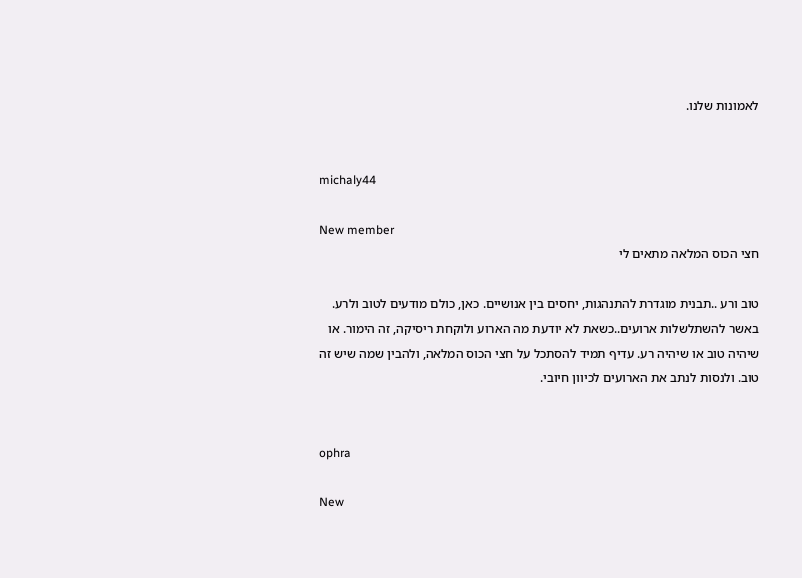לאמונות שלנו.


michaly44

New member
חצי הכוס המלאה מתאים לי

טוב ורע ..תבנית מוגדרת להתנהגות, יחסים בין אנושיים. כאן, כולם מודעים לטוב ולרע. באשר להשתלשלות ארועים..כשאת לא יודעת מה הארוע ולוקחת ריסיקה, זה הימור. או שיהיה טוב או שיהיה רע. עדיף תמיד להסתכל על חצי הכוס המלאה, ולהבין שמה שיש זה טוב. ולנסות לנתב את הארועים לכיוון חיובי.


ophra

New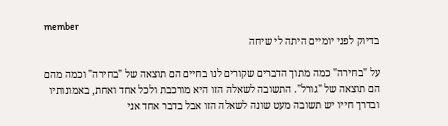member
בדיוק לפני יומיים היתה לי שיחה

על "בחירה" כמה מתוך הדברים שקורים לנו בחיים הם תוצאה של "בחירה" וכמה מהם הם תוצאה של "גורל". התשובה לשאלה הזו היא מורכבת ולכל אחד ואחת, באמונותיו ובדרך חייו יש תשובה מעט שונה לשאלה הזו אבל בדבר אחד אני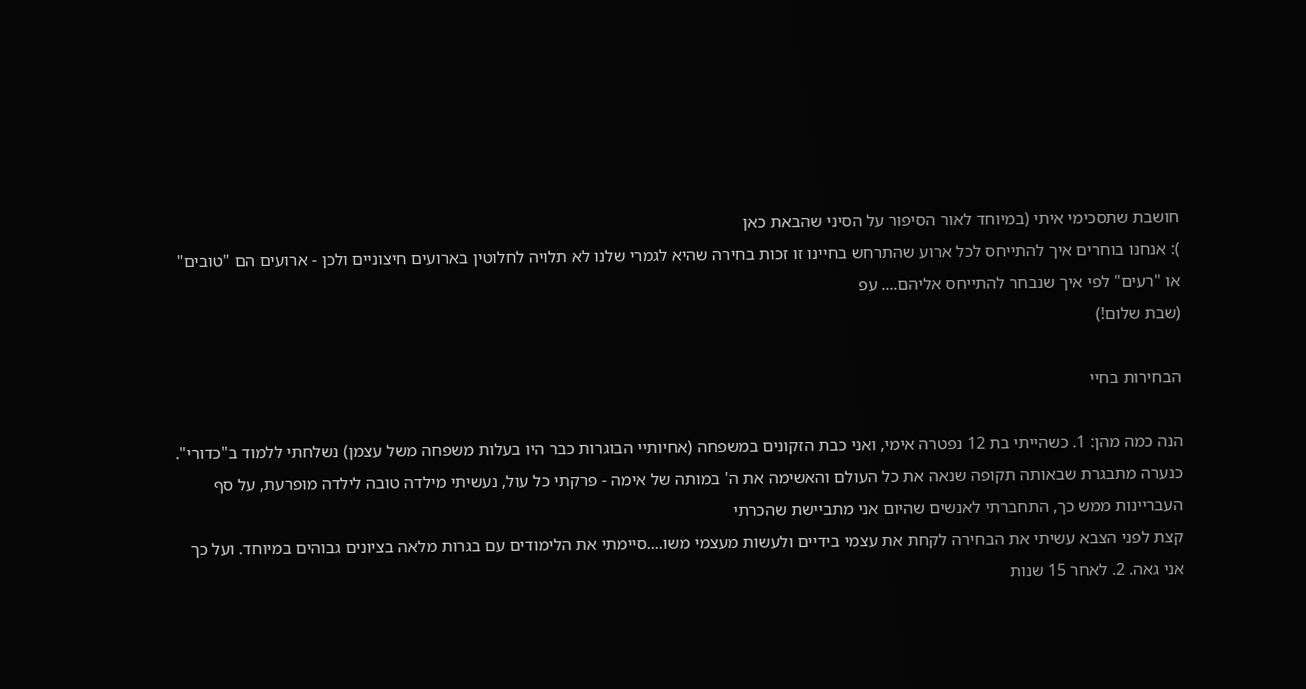חושבת שתסכימי איתי (במיוחד לאור הסיפור על הסיני שהבאת כאן
): אנחנו בוחרים איך להתייחס לכל ארוע שהתרחש בחיינו זו זכות בחירה שהיא לגמרי שלנו לא תלויה לחלוטין בארועים חיצוניים ולכן - ארועים הם "טובים" או "רעים" לפי איך שנבחר להתייחס אליהם.... עפ
(שבת שלום!)

הבחירות בחיי

הנה כמה מהן: 1. כשהייתי בת 12 נפטרה אימי, ואני כבת הזקונים במשפחה (אחיותיי הבוגרות כבר היו בעלות משפחה משל עצמן) נשלחתי ללמוד ב"כדורי". כנערה מתבגרת שבאותה תקופה שנאה את כל העולם והאשימה את ה' במותה של אימה - פרקתי כל עול, נעשיתי מילדה טובה לילדה מופרעת, על סף העבריינות ממש כך, התחברתי לאנשים שהיום אני מתביישת שהכרתי
קצת לפני הצבא עשיתי את הבחירה לקחת את עצמי בידיים ולעשות מעצמי משו....סיימתי את הלימודים עם בגרות מלאה בציונים גבוהים במיוחד. ועל כך אני גאה. 2. לאחר 15 שנות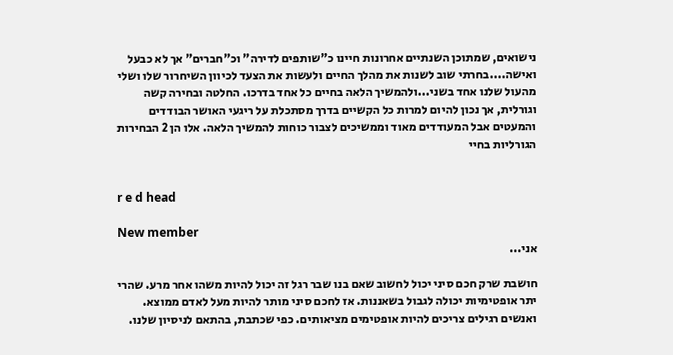נישואים, שמתוכן השנתיים אחרונות חיינו כ"שותפים לדירה" וכ"חברים" אך לא כבעל ואישה....בחרתי שוב לשנות את מהלך החיים ולעשות את הצעד לכיוון השיחרור שלו ושלי מהעול שלנו אחד בשני...ולהמשיך הלאה בחיים כל אחד בדרכו. החלטה ובחירה קשה וגורלית, אך נכון להיום למרות כל הקשיים בדרך מסתכלת על ריגעי האושר הבודדים והמעטים אבל המעודדים מאוד וממשיכים לצבור כוחות להמשיך הלאה. אלו הן 2 הבחירות הגורליות בחיי


r e d head

New member
אני...

חושבת שרק חכם סיני יכול לחשוב שאם בנו שבר רגל זה יכול להיות משהו אחר מרע. שהרי יתר אופטימיות יכולה לגבול בשאננות. אז לחכם סיני מותר להיות מעל לאדם ממוצא. ואנשים רגילים צריכים להיות אופטימים מציאותים. כפי שכתבת, בהתאם לניסיון שלנו.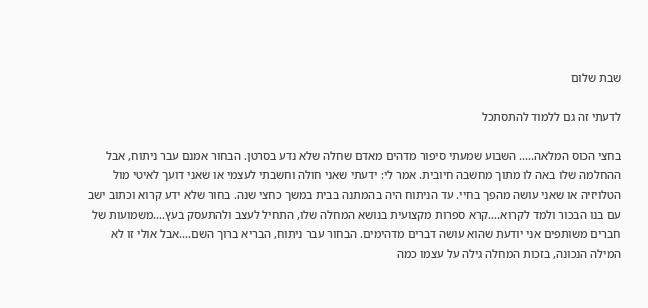שבת שלום

לדעתי זה גם ללמוד להתסתכל

בחצי הכוס המלאה..... השבוע שמעתי סיפור מדהים מאדם שחלה שלא נדע בסרטן. הבחור אמנם עבר ניתוח, אבל ההחלמה שלו באה לו מתוך מחשבה חיובית. אמר לי: ידעתי שאני חולה וחשבתי לעצמי או שאני דועך לאיטי מול הטלויזיה או שאני עושה מהפך בחיי. עד הניתוח היה בהמתנה בבית במשך כחצי שנה. בחור שלא ידע קרוא וכתוב ישב עם בנו הבכור ולמד לקרוא....קרא ספרות מקצועית בנושא המחלה שלו, התחיל לעצב ולהתעסק בעץ....משמועות של חברים משותפים אני יודעת שהוא עושה דברים מדהימים. הבחור עבר ניתוח, הבריא ברוך השם....אבל אולי זו לא המילה הנכונה, בזכות המחלה גילה על עצמו כמה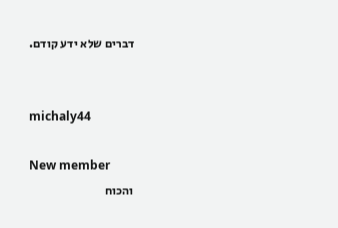דברים שלא ידע קודם.


michaly44

New member
והכוח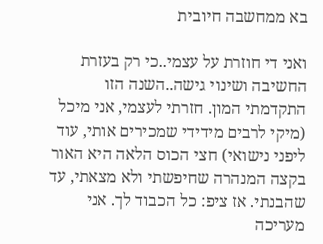בא ממחשבה חיובית

ואני די חוזרת על עצמי..כי רק בעזרת החשיבה ושינוי גישה..השנה הזו התקדמתי המון. חזרתי לעצמי, אני מיכל (מיקי לרבים מידידי שמכירים אותי, עוד ליפני נישואי) חצי הכוס הלאה היא האור בקצה המנהרה שחיפשתי ולא מצאתי, עד שהבנתי. אז ציפ: כל הכבוד לך. אני מעריכה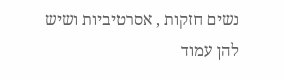נשים חזקות , אסרטיביות ושיש להן עמוד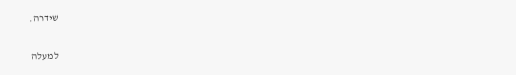שידרה.

למעלה